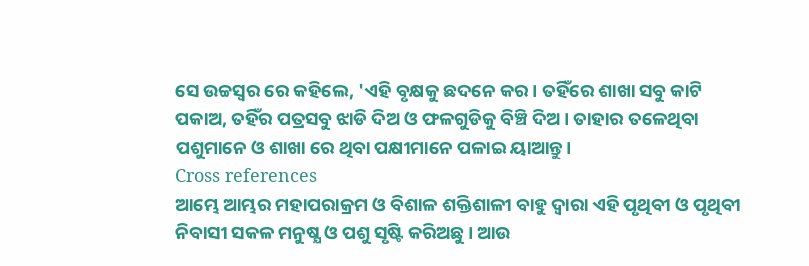ସେ ଉଚ୍ଚସ୍ବର ରେ କହିଲେ, 'ଏହି ବୃକ୍ଷକୁ ଛଦନେ କର। ତହିଁରେ ଶାଖା ସବୁ କାଟି ପକାଅ, ତହିଁର ପତ୍ରସବୁ ଝାଡି ଦିଅ ଓ ଫଳଗୁଡିକୁ ବିଞ୍ଚି ଦିଅ। ତାହାର ତଳେଥିବା ପଶୁମାନେ ଓ ଶାଖା ରେ ଥିବା ପକ୍ଷୀମାନେ ପଳାଇ ୟାଆନ୍ତୁ।
Cross references
ଆମ୍ଭେ ଆମ୍ଭର ମହାପରାକ୍ରମ ଓ ବିଶାଳ ଶକ୍ତିଶାଳୀ ବାହୁ ଦ୍ବାରା ଏହି ପୃଥିବୀ ଓ ପୃଥିବୀ ନିବାସୀ ସକଳ ମନୁଷ୍ଯ ଓ ପଶୁ ସୃଷ୍ଟି କରିଅଛୁ। ଆଉ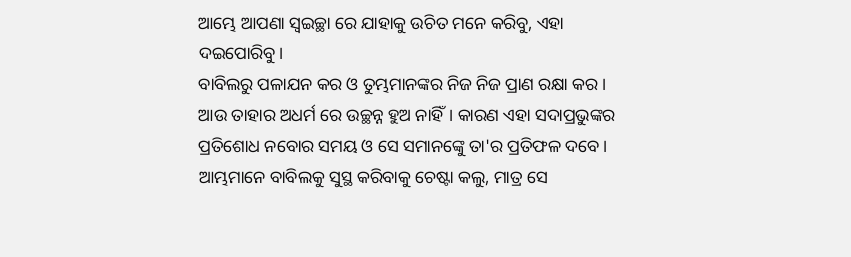ଆମ୍ଭେ ଆପଣା ସ୍ବଇଚ୍ଛା ରେ ଯାହାକୁ ଉଚିତ ମନେ କରିବୁ, ଏହା ଦଇପୋରିବୁ।
ବାବିଲରୁ ପଳାଯନ କର ଓ ତୁମ୍ଭମାନଙ୍କର ନିଜ ନିଜ ପ୍ରାଣ ରକ୍ଷା କର। ଆଉ ତାହାର ଅଧର୍ମ ରେ ଉଚ୍ଛନ୍ନ ହୁଅ ନାହିଁ। କାରଣ ଏହା ସଦାପ୍ରଭୁଙ୍କର ପ୍ରତିଶୋଧ ନବୋର ସମୟ ଓ ସେ ସମାନଙ୍କେୁ ତା'ର ପ୍ରତିଫଳ ଦବେ।
ଆମ୍ଭମାନେ ବାବିଲକୁ ସୁସ୍ଥ କରିବାକୁ ଚେଷ୍ଟା କଲୁ, ମାତ୍ର ସେ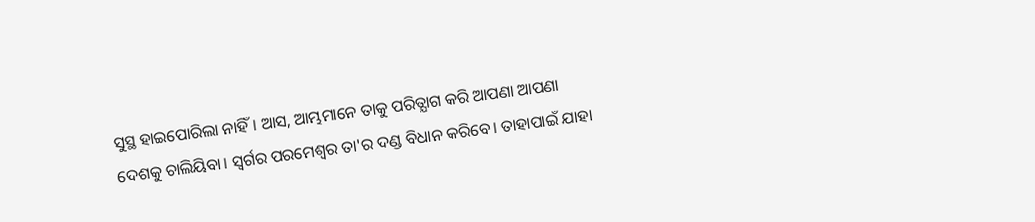ସୁସ୍ଥ ହାଇପୋରିଲା ନାହିଁ। ଆସ, ଆମ୍ଭମାନେ ତାକୁ ପରିତ୍ଯାଗ କରି ଆପଣା ଆପଣା ଦେଶକୁ ଚାଲିୟିବା। ସ୍ବର୍ଗର ପରମେଶ୍ବର ତା'ର ଦଣ୍ଡ ବିଧାନ କରିବେ। ତାହାପାଇଁ ଯାହା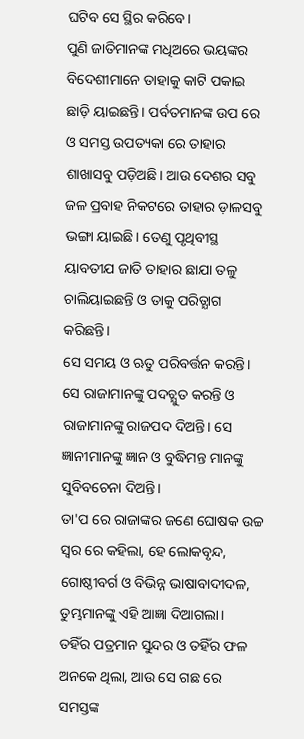ଘଟିବ ସେ ସ୍ଥିର କରିବେ।
ପୁଣି ଜାତିମାନଙ୍କ ମଧିଅରେ ଭୟଙ୍କର ବିଦେଶୀମାନେ ତାହାକୁ କାଟି ପକାଇ ଛାଡ଼ି ୟାଇଛନ୍ତି। ପର୍ବତମାନଙ୍କ ଉପ ରେ ଓ ସମସ୍ତ ଉପତ୍ୟକା ରେ ତାହାର ଶାଖାସବୁ ପଡ଼ିଅଛି। ଆଉ ଦେଶର ସବୁ ଜଳ ପ୍ରବାହ ନିକଟରେ ତାହାର ଡ଼ାଳସବୁ ଭଙ୍ଗା ୟାଇଛି। ତେଣୁ ପୃଥିବୀସ୍ଥ ୟାବତୀଯ ଜାତି ତାହାର ଛାଯା ତଳୁ ଚାଲିୟାଇଛନ୍ତି ଓ ତାକୁ ପରିତ୍ଯାଗ କରିଛନ୍ତି।
ସେ ସମୟ ଓ ଋତୁ ପରିବର୍ତ୍ତନ କରନ୍ତି। ସେ ରାଜାମାନଙ୍କୁ ପଦଚ୍ଯୁତ କରନ୍ତି ଓ ରାଜାମାନଙ୍କୁ ରାଜପଦ ଦିଅନ୍ତି। ସେ ଜ୍ଞାନୀମାନଙ୍କୁ ଜ୍ଞାନ ଓ ବୁଦ୍ଧିମନ୍ତ ମାନଙ୍କୁ ସୁବିବଚେନା ଦିଅନ୍ତି।
ତା'ପ ରେ ରାଜାଙ୍କର ଜଣେ ଘୋଷକ ଉଚ୍ଚ ସ୍ବର ରେ କହିଲା, ହେ ଲୋକବୃନ୍ଦ, ଗୋଷ୍ଠୀବର୍ଗ ଓ ବିଭିନ୍ନ ଭାଷାବାଦୀଦଳ, ତୁମ୍ଭମାନଙ୍କୁ ଏହି ଆଜ୍ଞା ଦିଆଗଲା।
ତହିଁର ପତ୍ରମାନ ସୁନ୍ଦର ଓ ତହିଁର ଫଳ ଅନକେ ଥିଲା, ଆଉ ସେ ଗଛ ରେ ସମସ୍ତଙ୍କ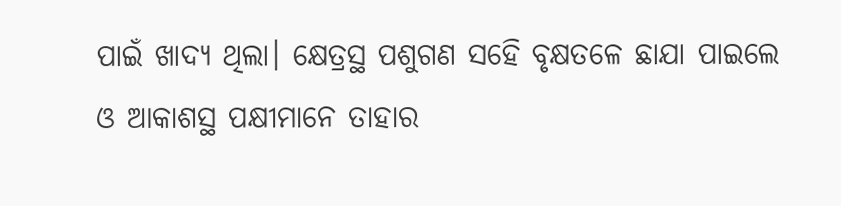ପାଇଁ ଖାଦ୍ୟ ଥିଲା। କ୍ଷେତ୍ରସ୍ଥ ପଶୁଗଣ ସହେି ବୃକ୍ଷତଳେ ଛାଯା ପାଇଲେ ଓ ଆକାଶସ୍ଥ ପକ୍ଷୀମାନେ ତାହାର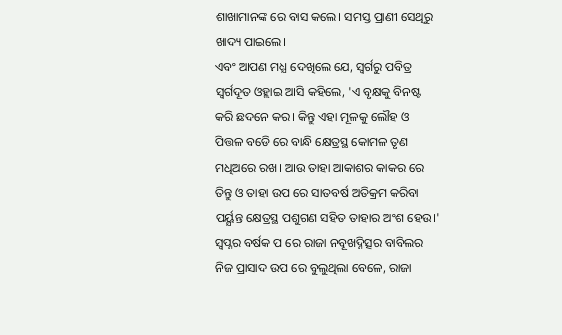ଶାଖାମାନଙ୍କ ରେ ବାସ କଲେ। ସମସ୍ତ ପ୍ରାଣୀ ସେଥିରୁ ଖାଦ୍ୟ ପାଇଲେ।
ଏବଂ ଆପଣ ମଧ୍ଯ ଦେଖିଲେ ଯେ, ସ୍ବର୍ଗରୁ ପବିତ୍ର ସ୍ବର୍ଗଦୂତ ଓହ୍ଲାଇ ଆସି କହିଲେ, 'ଏ ବୃକ୍ଷକୁ ବିନଷ୍ଟ କରି ଛଦନେ କର। କିନ୍ତୁ ଏହା ମୂଳକୁ ଲୌହ ଓ ପିତ୍ତଳ ବଡେି ରେ ବାନ୍ଧି କ୍ଷେତ୍ରସ୍ଥ କୋମଳ ତୃଣ ମଧିଅରେ ରଖ। ଆଉ ତାହା ଆକାଶର କାକର ରେ ତିନ୍ତୁ ଓ ତାହା ଉପ ରେ ସାତବର୍ଷ ଅତିକ୍ରମ କରିବା ପର୍ୟ୍ଯନ୍ତ କ୍ଷେତ୍ରସ୍ଥ ପଶୁଗଣ ସହିତ ତାହାର ଅଂଶ ହେଉ।'
ସ୍ବପ୍ନର ବର୍ଷକ ପ ରେ ରାଜା ନବୂଖଦ୍ନିତ୍ସର ବାବିଲର ନିଜ ପ୍ରାସାଦ ଉପ ରେ ବୁଲୁଥିଲା ବେଳେ, ରାଜା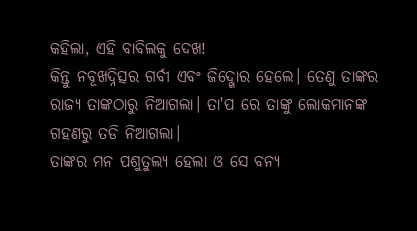କହିଲା, ଏହି ବାବିଲକୁ ଦେଖ!
କିନ୍ତୁ ନବୂଖଦ୍ନିତ୍ସର ଗର୍ବୀ ଏବଂ ଜିଦ୍ଖୋର ହେଲେ। ତେଣୁ ତାଙ୍କର ରାଜ୍ଯ ତାଙ୍କଠାରୁ ନିଆଗଲା। ତା'ପ ରେ ତାଙ୍କୁ ଲୋକମାନଙ୍କ ଗହଣରୁ ତଡି ନିଆଗଲା।
ତାଙ୍କର ମନ ପଶୁତୁଲ୍ଯ ହେଲା ଓ ସେ ବନ୍ଯ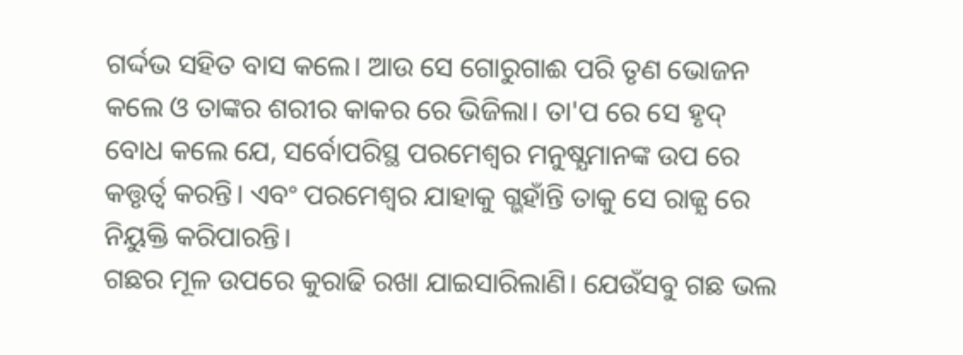ଗର୍ଦ୍ଦଭ ସହିତ ବାସ କଲେ। ଆଉ ସେ ଗୋରୁଗାଈ ପରି ତୃଣ ଭୋଜନ କଲେ ଓ ତାଙ୍କର ଶରୀର କାକର ରେ ଭିଜିଲା। ତା'ପ ରେ ସେ ହୃଦ୍ ବୋଧ କଲେ ଯେ, ସର୍ବୋପରିସ୍ଥ ପରମେଶ୍ବର ମନୁଷ୍ଯମାନଙ୍କ ଉପ ରେ କତ୍ତୃର୍ତ୍ବ କରନ୍ତି। ଏବଂ ପରମେଶ୍ବର ଯାହାକୁ ଗ୍ଭହାଁନ୍ତି ତାକୁ ସେ ରାଜ୍ଯ ରେ ନିୟୁକ୍ତି କରିପାରନ୍ତି।
ଗଛର ମୂଳ ଉପରେ କୁରାଢି ରଖା ଯାଇସାରିଲାଣି। ଯେଉଁସବୁ ଗଛ ଭଲ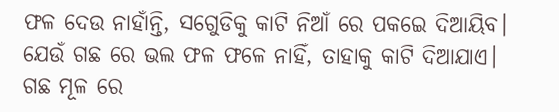ଫଳ ଦେଉ ନାହାଁନ୍ତି, ସଗେୁଡିକୁ କାଟି ନିଆଁ ରେ ପକଇେ ଦିଆୟିବ।
ଯେଉଁ ଗଛ ରେ ଭଲ ଫଳ ଫଳେ ନାହିଁ, ତାହାକୁ କାଟି ଦିଆଯାଏ।
ଗଛ ମୂଳ ରେ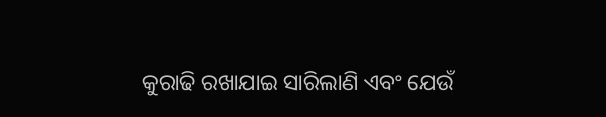କୁରାଢି ରଖାଯାଇ ସାରିଲାଣି ଏବଂ ଯେଉଁ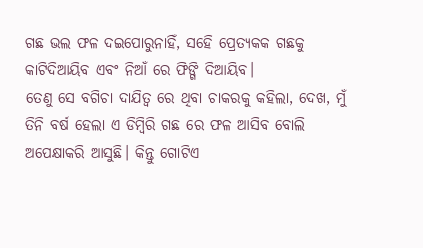ଗଛ ଭଲ ଫଳ ଦଇପୋରୁନାହିଁ, ସହେି ପ୍ରେତ୍ୟକକ ଗଛକୁ କାଟିଦିଆୟିବ ଏବଂ ନିଆଁ ରେ ଫିଙ୍ଗି ଦିଆୟିବ।
ତେଣୁ ସେ ବଗିଚା ଦାଯିତ୍ବ ରେ ଥିବା ଚାକରକୁ କହିଲା, ଦେଖ, ମୁଁ ତିନି ବର୍ଷ ହେଲା ଏ ଡିମ୍ବିରି ଗଛ ରେ ଫଳ ଆସିବ ବୋଲି ଅପେକ୍ଷାକରି ଆସୁଛି। କିନ୍ତୁ ଗୋଟିଏ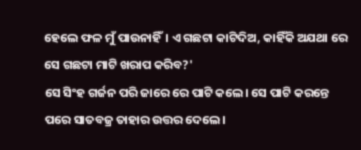ହେଲେ ଫଳ ମୁଁ ପାଉନାହିଁ। ଏ ଗଛଟା କାଟିଦିଅ, କାହିଁକି ଅଯଥା ରେ ସେ ଗଛଟା ମାଟି ଖରାପ କରିବ?'
ସେ ସିଂହ ଗର୍ଜନ ପରି ଜାରେ ରେ ପାଟି କଲେ। ସେ ପାଟି କରନ୍ତେ ପରେ ସାତବଜ୍ର ତାହାର ଉତ୍ତର ଦେଲେ।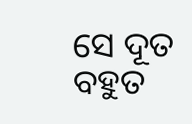ସେ ଦୂତ ବହୁତ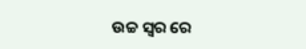ଉଚ୍ଚ ସ୍ବର ରେ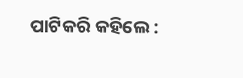ପାଟିକରି କହିଲେ :